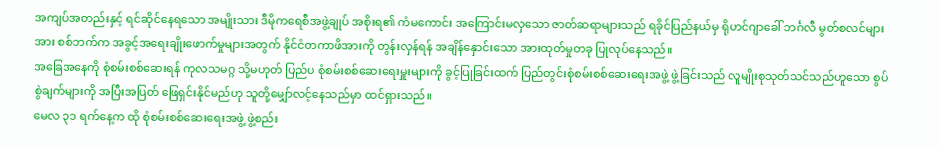အကျပ်အတည်းနှင့် ရင်ဆိုင်နေရသော အမျိုးသား ဒီမိုကရေစီအဖွဲ့ချုပ် အစိုးရ၏ ကံမကောင်း အကြောင်းမလှသော ဇာတ်ဆရာများသည် ရခိုင်ပြည်နယ်မှ ရိုဟင်ဂျာခေါ် ဘင်္ဂလီ မွတ်စလင်များအား စစ်ဘက်က အခွင့်အရေးချိုးဖောက်မှုများအတွက် နိုင်ငံတကာဖိအားကို တွန်းလှန်ရန် အချိန်နှောင်းသော အားထုတ်မှုတခု ပြုလုပ်နေသည်။
အခြေအနေကို စုံစမ်းစစ်ဆေးရန် ကုလသမဂ္ဂ သို့မဟုတ် ပြည်ပ စုံစမ်းစစ်ဆေးရေးမှူးများကို ခွင့်ပြုခြင်းထက် ပြည်တွင်းစုံစမ်းစစ်ဆေးရေးအဖွဲ့ ဖွဲ့ခြင်းသည် လူမျိုးစုသုတ်သင်သည်ဟူသော စွပ်စွဲချက်များကို အပြီးအပြတ် ဖြေရှင်းနိုင်မည်ဟု သူတို့မျှော်လင့်နေသည်မှာ ထင်ရှားသည်။
မေလ ၃၁ ရက်နေ့က ထို စုံစမ်းစစ်ဆေးရေးအဖွဲ့ ဖွဲ့စည်း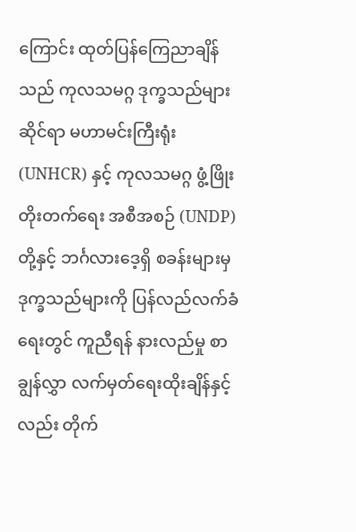ကြောင်း ထုတ်ပြန်ကြေညာချိန်သည် ကုလသမဂ္ဂ ဒုက္ခသည်များဆိုင်ရာ မဟာမင်းကြီးရုံး (UNHCR) နှင့် ကုလသမဂ္ဂ ဖွံ့ဖြိုးတိုးတက်ရေး အစီအစဉ် (UNDP) တို့နှင့် ဘင်္ဂလားဒေ့ရှိ စခန်းများမှ ဒုက္ခသည်များကို ပြန်လည်လက်ခံရေးတွင် ကူညီရန် နားလည်မှု စာချွန်လွှာ လက်မှတ်ရေးထိုးချိန်နှင့်လည်း တိုက်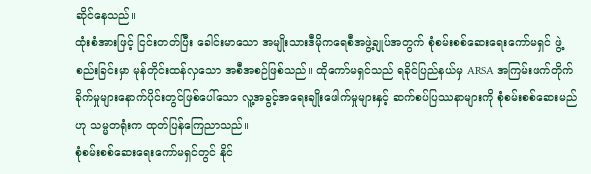ဆိုင်နေသည်။
ထုံးစံအားဖြင့် ငြင်းတတ်ပြီး ခေါင်းမာသော အမျိုးသားဒီမိုကရေစီအဖွဲ့ချုပ်အတွက် စုံစမ်းစစ်ဆေးရေးကော်မရှင် ဖွဲ့စည်းခြင်းမှာ မုန်တိုင်းထန်လှသော အစီအစဉ်ဖြစ်သည်။ ထိုကော်မရှင်သည် ရခိုင်ပြည်နယ်မှ ARSA အကြမ်းဖက်တိုက်ခိုက်မှုများနောက်ပိုင်းတွင်ဖြစ်ပေါ်သော လူ့အခွင့်အရေးချိုးဖေါက်မှုများနှင့် ဆက်စပ်ပြဿနာများကို စုံစမ်းစစ်ဆေးမည်ဟု သမ္မတရုံးက ထုတ်ပြန်ကြေညာသည်။
စုံစမ်းစစ်ဆေးရေးကော်မရှင်တွင် နိုင်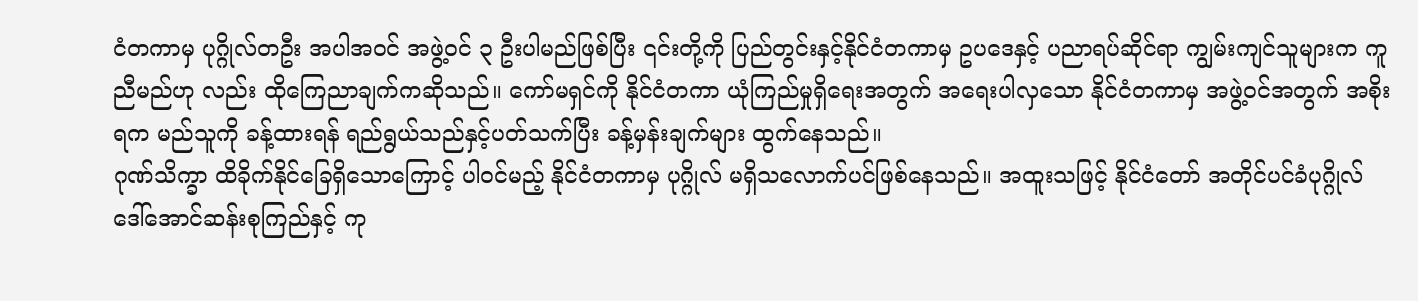ငံတကာမှ ပုဂ္ဂိုလ်တဦး အပါအဝင် အဖွဲ့ဝင် ၃ ဦးပါမည်ဖြစ်ပြီး ၎င်းတို့ကို ပြည်တွင်းနှင့်နိုင်ငံတကာမှ ဥပဒေနှင့် ပညာရပ်ဆိုင်ရာ ကျွမ်းကျင်သူများက ကူညီမည်ဟု လည်း ထိုကြေညာချက်ကဆိုသည်။ ကော်မရှင်ကို နိုင်ငံတကာ ယုံကြည်မှုရှိရေးအတွက် အရေးပါလှသော နိုင်ငံတကာမှ အဖွဲ့ဝင်အတွက် အစိုးရက မည်သူကို ခန့်ထားရန် ရည်ရွယ်သည်နှင့်ပတ်သက်ပြီး ခန့်မှန်းချက်များ ထွက်နေသည်။
ဂုဏ်သိက္ခာ ထိခိုက်နိုင်ခြေရှိသောကြောင့် ပါဝင်မည့် နိုင်ငံတကာမှ ပုဂ္ဂိုလ် မရှိသလောက်ပင်ဖြစ်နေသည်။ အထူးသဖြင့် နိုင်ငံတော် အတိုင်ပင်ခံပုဂ္ဂိုလ် ဒေါ်အောင်ဆန်းစုကြည်နှင့် ကု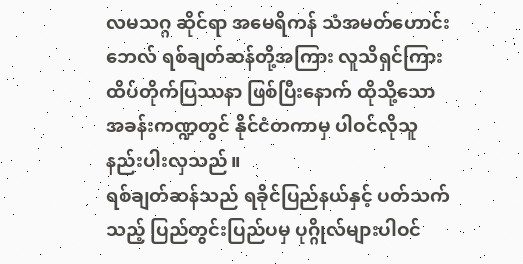လမသဂ္ဂ ဆိုင်ရာ အမေရိကန် သံအမတ်ဟောင်း ဘေလ် ရစ်ချတ်ဆန်တို့အကြား လူသိရှင်ကြား ထိပ်တိုက်ပြဿနာ ဖြစ်ပြီးနောက် ထိုသို့သော အခန်းကဏ္ဍတွင် နိုင်ငံတကာမှ ပါဝင်လိုသူ နည်းပါးလှသည်။
ရစ်ချတ်ဆန်သည် ရခိုင်ပြည်နယ်နှင့် ပတ်သက်သည့် ပြည်တွင်းပြည်ပမှ ပုဂ္ဂိုလ်များပါဝင်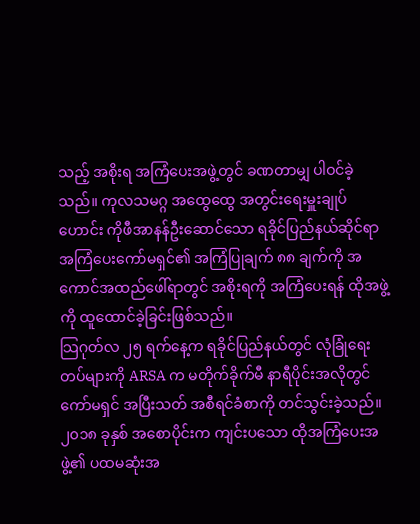သည့် အစိုးရ အကြံပေးအဖွဲ့တွင် ခဏတာမျှ ပါဝင်ခဲ့သည်။ ကုလသမဂ္ဂ အထွေထွေ အတွင်းရေးမှူးချုပ်ဟောင်း ကိုဖီအာနန်ဦးဆောင်သော ရခိုင်ပြည်နယ်ဆိုင်ရာ အကြံပေးကော်မရှင်၏ အကြံပြုချက် ၈၈ ချက်ကို အကောင်အထည်ဖေါ်ရာတွင် အစိုးရကို အကြံပေးရန် ထိုအဖွဲ့ကို ထူထောင်ခဲ့ခြင်းဖြစ်သည်။
သြဂုတ်လ ၂၅ ရက်နေ့က ရခိုင်ပြည်နယ်တွင် လုံခြုံရေးတပ်များကို ARSA က မတိုက်ခိုက်မီ နာရီပိုင်းအလိုတွင် ကော်မရှင် အပြီးသတ် အစီရင်ခံစာကို တင်သွင်းခဲ့သည်။
၂၀၁၈ ခုနှစ် အစောပိုင်းက ကျင်းပသော ထိုအကြံပေးအဖွဲ့၏ ပထမဆုံးအ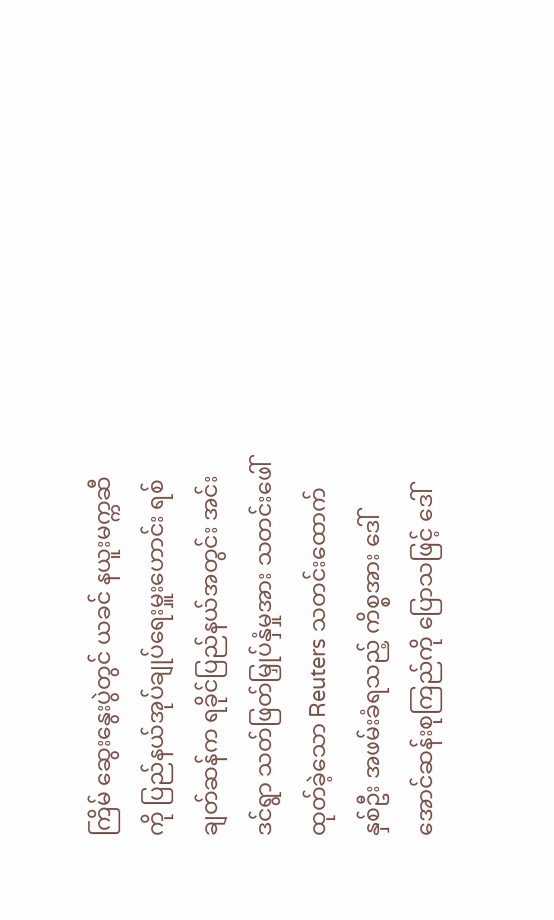ကြိမ် ဆွေးနွေးပွဲတွင် ယခင် နယူးမက္ကဆီကို ပြည်နယ်အုပ်ချုပ်ရေးမှူးဟောင်း ရစ်ချတ်ဆန်က ရခိုင်ပြည်နယ်အတွင်း အင်းဒင်ရွာ သတ်ဖြတ်မြှုပ်နှံမှုအား သတင်းဖေါ်ထုတ်ခဲ့သော Reuters သတင်းထောက် နှစ်ဦး အဖမ်းခံရသည့် ကိစ္စအား ဒေါ်အောင်ဆန်းစုကြည်ကို ပြောသဖြင့် ဒေါ်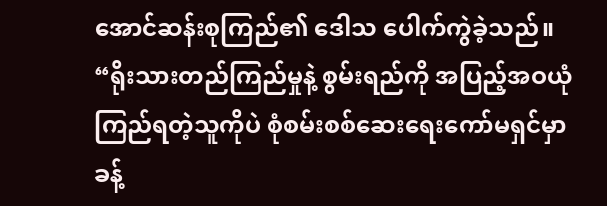အောင်ဆန်းစုကြည်၏ ဒေါသ ပေါက်ကွဲခဲ့သည်။
“ရိုးသားတည်ကြည်မှုနဲ့ စွမ်းရည်ကို အပြည့်အဝယုံကြည်ရတဲ့သူကိုပဲ စုံစမ်းစစ်ဆေးရေးကော်မရှင်မှာ ခန့်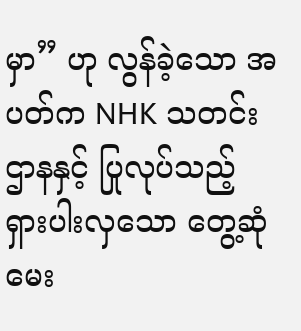မှာ” ဟု လွန်ခဲ့သော အပတ်က NHK သတင်းဌာနနှင့် ပြုလုပ်သည့် ရှားပါးလှသော တွေ့ဆုံမေး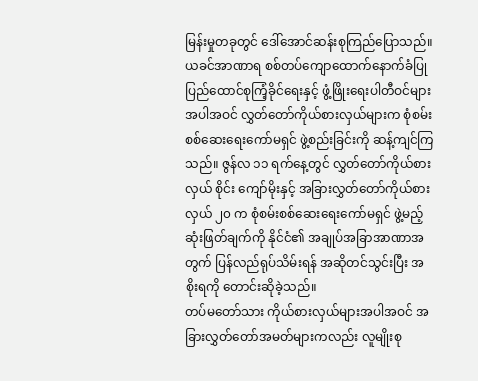မြန်းမှုတခုတွင် ဒေါ်အောင်ဆန်းစုကြည်ပြောသည်။
ယခင်အာဏာရ စစ်တပ်ကျောထောက်နောက်ခံပြု ပြည်ထောင်စုကြံ့ခိုင်ရေးနှင့် ဖွံ့ဖြိုးရေးပါတီဝင်များအပါအဝင် လွှတ်တော်ကိုယ်စားလှယ်များက စုံစမ်းစစ်ဆေးရေးကော်မရှင် ဖွဲ့စည်းခြင်းကို ဆန့်ကျင်ကြသည်။ ဇွန်လ ၁၁ ရက်နေ့တွင် လွှတ်တော်ကိုယ်စားလှယ် စိုင်း ကျော်မိုးနှင့် အခြားလွှတ်တော်ကိုယ်စားလှယ် ၂၀ က စုံစမ်းစစ်ဆေးရေးကော်မရှင် ဖွဲ့မည့် ဆုံးဖြတ်ချက်ကို နိုင်ငံ၏ အချုပ်အခြာအာဏာအတွက် ပြန်လည်ရုပ်သိမ်းရန် အဆိုတင်သွင်းပြီး အစိုးရကို တောင်းဆိုခဲ့သည်။
တပ်မတော်သား ကိုယ်စားလှယ်များအပါအဝင် အခြားလွှတ်တော်အမတ်များကလည်း လူမျိုးစု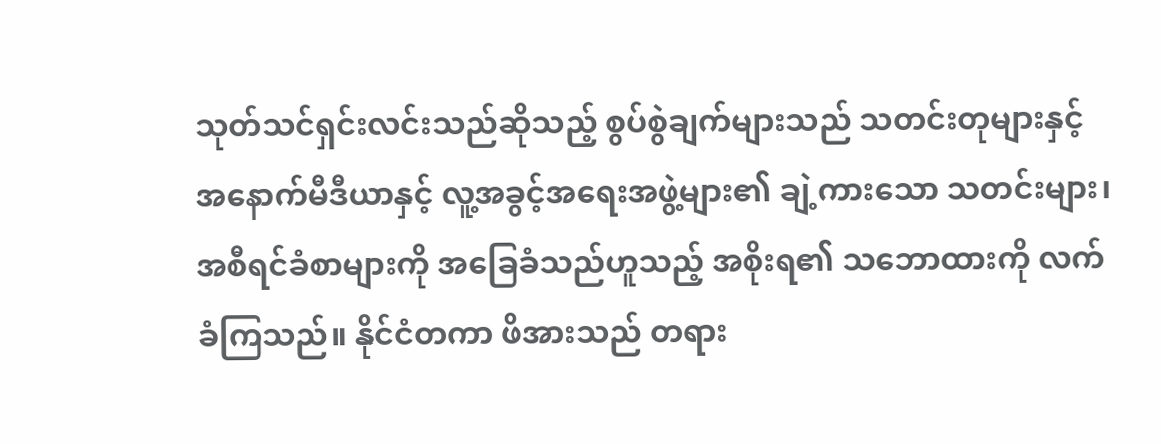သုတ်သင်ရှင်းလင်းသည်ဆိုသည့် စွပ်စွဲချက်များသည် သတင်းတုများနှင့် အနောက်မီဒီယာနှင့် လူ့အခွင့်အရေးအဖွဲ့များ၏ ချဲ့ကားသော သတင်းများ၊ အစီရင်ခံစာများကို အခြေခံသည်ဟူသည့် အစိုးရ၏ သဘောထားကို လက်ခံကြသည်။ နိုင်ငံတကာ ဖိအားသည် တရား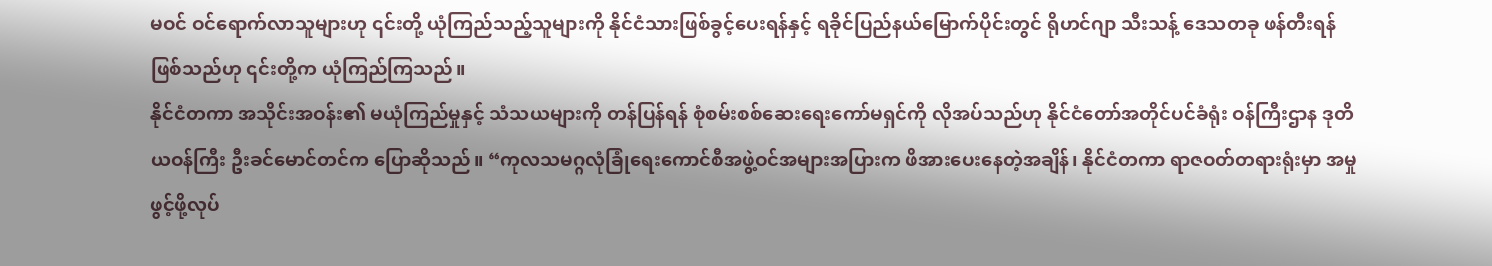မဝင် ဝင်ရောက်လာသူများဟု ၎င်းတို့ ယုံကြည်သည့်သူများကို နိုင်ငံသားဖြစ်ခွင့်ပေးရန်နှင့် ရခိုင်ပြည်နယ်မြောက်ပိုင်းတွင် ရိုဟင်ဂျာ သီးသန့် ဒေသတခု ဖန်တီးရန်ဖြစ်သည်ဟု ၎င်းတို့က ယုံကြည်ကြသည်။
နိုင်ငံတကာ အသိုင်းအဝန်း၏ မယုံကြည်မှုနှင့် သံသယများကို တန်ပြန်ရန် စုံစမ်းစစ်ဆေးရေးကော်မရှင်ကို လိုအပ်သည်ဟု နိုင်ငံတော်အတိုင်ပင်ခံရုံး ဝန်ကြီးဌာန ဒုတိယဝန်ကြီး ဦးခင်မောင်တင်က ပြောဆိုသည်။ “ကုလသမဂ္ဂလုံခြုံရေးကောင်စီအဖွဲ့ဝင်အများအပြားက ဖိအားပေးနေတဲ့အချိန်၊ နိုင်ငံတကာ ရာဇဝတ်တရားရုံးမှာ အမှုဖွင့်ဖို့လုပ်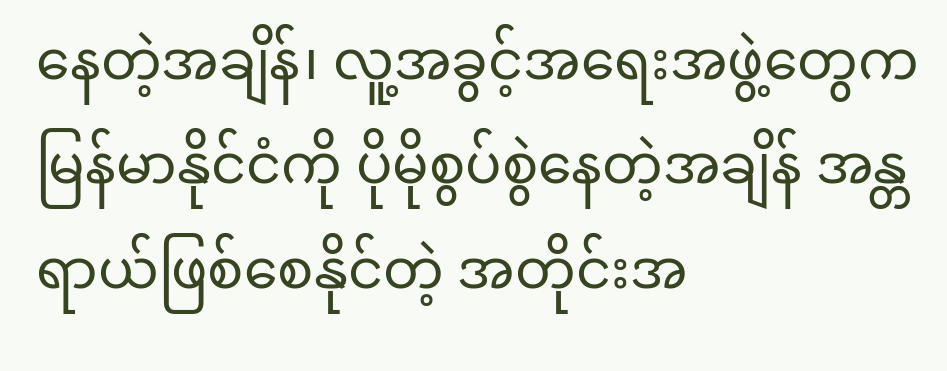နေတဲ့အချိန်၊ လူ့အခွင့်အရေးအဖွဲ့တွေက မြန်မာနိုင်ငံကို ပိုမိုစွပ်စွဲနေတဲ့အချိန် အန္တရာယ်ဖြစ်စေနိုင်တဲ့ အတိုင်းအ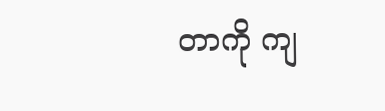တာကို ကျ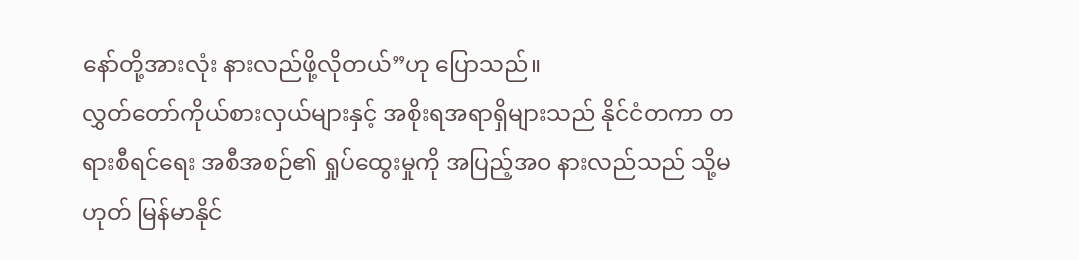နော်တို့အားလုံး နားလည်ဖို့လိုတယ်”ဟု ပြောသည်။
လွှတ်တော်ကိုယ်စားလှယ်များနှင့် အစိုးရအရာရှိများသည် နိုင်ငံတကာ တရားစီရင်ရေး အစီအစဉ်၏ ရှုပ်ထွေးမှုကို အပြည့်အ၀ နားလည်သည် သို့မဟုတ် မြန်မာနိုင်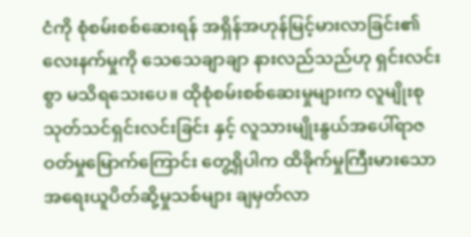ငံကို စုံစမ်းစစ်ဆေးရန် အရှိန်အဟုန်မြင့်မားလာခြင်း၏ လေးနက်မှုကို သေသေချာချာ နားလည်သည်ဟု ရှင်းလင်းစွာ မသိရသေးပေ။ ထိုစုံစမ်းစစ်ဆေးမှုများက လူမျိုးစု သုတ်သင်ရှင်းလင်းခြင်း နှင့် လူသားမျိုးနွယ်အပေါ်ရာဇဝတ်မှုမြောက်ကြောင်း တွေ့ရှိပါက ထိခိုက်မှုကြီးမားသော အရေးယူပိတ်ဆို့မှုသစ်များ ချမှတ်လာ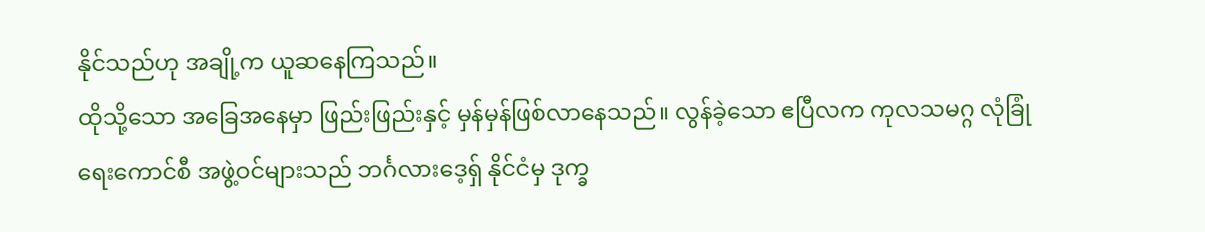နိုင်သည်ဟု အချို့က ယူဆနေကြသည်။
ထိုသို့သော အခြေအနေမှာ ဖြည်းဖြည်းနှင့် မှန်မှန်ဖြစ်လာနေသည်။ လွန်ခဲ့သော ဧပြီလက ကုလသမဂ္ဂ လုံခြုံရေးကောင်စီ အဖွဲ့ဝင်များသည် ဘင်္ဂလားဒေ့ရှ် နိုင်ငံမှ ဒုက္ခ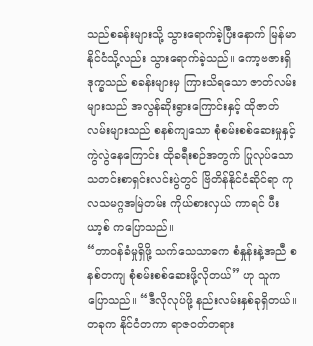သည်စခန်းများသို့ သွားရောက်ခဲ့ပြီးနောက် မြန်မာနိုင်ငံသို့လည်း သွားရောက်ခဲ့သည်။ ကော့ဗဇားရှိ ဒုက္ခသည် စခန်းများမှ ကြားသိရသော ဇာတ်လမ်းများသည် အလွန်ဆိုးရွားကြောင်းနှင့် ထိုဇာတ်လမ်းများသည် စနစ်ကျသော စုံစမ်းစစ်ဆေးမှုနှင့် ကွဲလွဲနေကြောင်း ထိုခရီးစဉ်အတွက် ပြုလုပ်သော သတင်းစာရှင်းလင်းပွဲတွင် ဗြိတိန်နိုင်ငံဆိုင်ရာ ကုလသမဂ္ဂအမြဲတမ်း ကိုယ်စားလှယ် ကာရင် ပီးယာ့စ် ကပြောသည်။
“တာဝန်ခံမှုရှိဖို့ သက်သေသာဓက စံနှုန်းနဲ့အညီ စနစ်တကျ စုံစမ်းစစ်ဆေးဖို့လိုတယ်” ဟု သူက ပြောသည်။ “ဒီလိုလုပ်ဖို့ နည်းလမ်းနှစ်ခုရှိတယ်။ တခုက နိုင်ငံတကာ ရာဇဝတ်တရား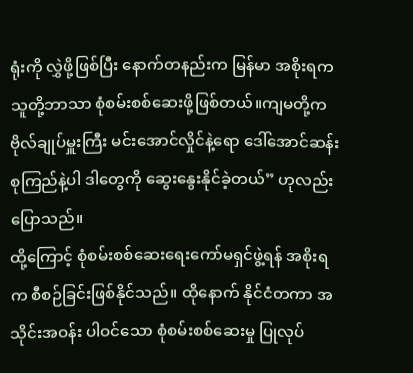ရုံးကို လွှဲဖို့ဖြစ်ပြီး နောက်တနည်းက မြန်မာ အစိုးရက သူတို့ဘာသာ စုံစမ်းစစ်ဆေးဖို့ဖြစ်တယ်။ကျမတို့က ဗိုလ်ချုပ်မှူးကြီး မင်းအောင်လှိုင်နဲ့ရော ဒေါ်အောင်ဆန်းစုကြည်နဲ့ပါ ဒါတွေကို ဆွေးနွေးနိုင်ခဲ့တယ်” ဟုလည်း ပြောသည်။
ထို့ကြောင့် စုံစမ်းစစ်ဆေးရေးကော်မရှင်ဖွဲ့ရန် အစိုးရက စီစဉ်ခြင်းဖြစ်နိုင်သည်။ ထိုနောက် နိုင်ငံတကာ အသိုင်းအဝန်း ပါဝင်သော စုံစမ်းစစ်ဆေးမှု ပြုလုပ်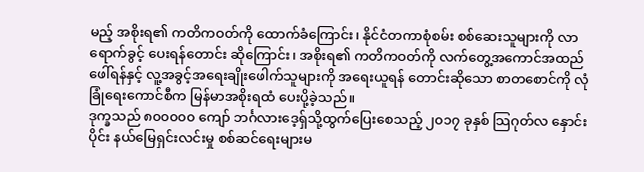မည့် အစိုးရ၏ ကတိကဝတ်ကို ထောက်ခံကြောင်း၊ နိုင်ငံတကာစုံစမ်း စစ်ဆေးသူများကို လာရောက်ခွင့် ပေးရန်တောင်း ဆိုကြောင်း၊ အစိုးရ၏ ကတိကဝတ်ကို လက်တွေ့အကောင်အထည်ဖေါ်ရန်နှင့် လူ့အခွင့်အရေးချိုးဖေါက်သူများကို အရေးယူရန် တောင်းဆိုသော စာတစောင်ကို လုံခြုံရေးကောင်စီက မြန်မာအစိုးရထံ ပေးပို့ခဲ့သည်။
ဒုက္ခသည် ၈၀၀၀၀၀ ကျော် ဘင်္ဂလားဒေ့ရှ်သို့ထွက်ပြေးစေသည့် ၂၀၁၇ ခုနှစ် သြဂုတ်လ နှောင်းပိုင်း နယ်မြေရှင်းလင်းမှု စစ်ဆင်ရေးများမ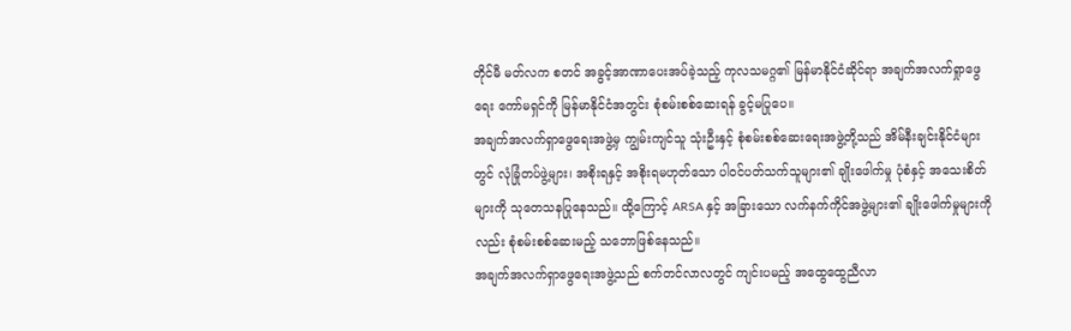တိုင်မီ မတ်လက စတင် အခွင့်အာဏာပေးအပ်ခဲ့သည့် ကုလသမဂ္ဂ၏ မြန်မာနိုင်ငံဆိုင်ရာ အချက်အလက်ရှုာဖွေရေး ကော်မရှင်ကို မြန်မာနိုင်ငံအတွင်း စုံစမ်းစစ်ဆေးရန် ခွင့်မပြုပေ။
အချက်အလက်ရှာဖွေရေးအဖွဲ့မှ ကျွမ်းကျင်သူ သုံးဦးနှင့် စုံစမ်းစစ်ဆေးရေးအဖွဲ့တို့သည် အိမ်နီးချင်းနိုင်ငံများတွင် လုံခြုံတပ်ဖွဲ့များ၊ အစိုးရနှင့် အစိုးရမဟုတ်သော ပါဝင်ပတ်သက်သူများ၏ ချိုးဖေါက်မှု ပုံစံနှင့် အသေးစိတ်များကို သုတေသနပြုနေသည်။ ထို့ကြောင့် ARSA နှင့် အခြားသော လက်နက်ကိုင်အဖွဲ့များ၏ ချိုးဖေါက်မှုများကိုလည်း စုံစမ်းစစ်ဆေးမည့် သဘောဖြစ်နေသည်။
အချက်အလက်ရှာဖွေရေးအဖွဲ့သည် စက်တင်လာလတွင် ကျင်းပမည့် အထွေထွေညီလာ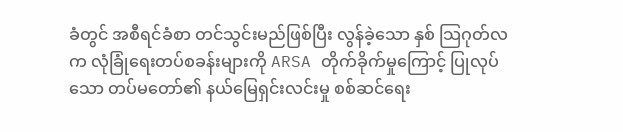ခံတွင် အစီရင်ခံစာ တင်သွင်းမည်ဖြစ်ပြီး လွန်ခဲ့သော နှစ် သြဂုတ်လက လုံခြုံရေးတပ်စခန်းများကို ARSA တိုက်ခိုက်မှုကြောင့် ပြုလုပ်သော တပ်မတော်၏ နယ်မြေရှင်းလင်းမှု စစ်ဆင်ရေး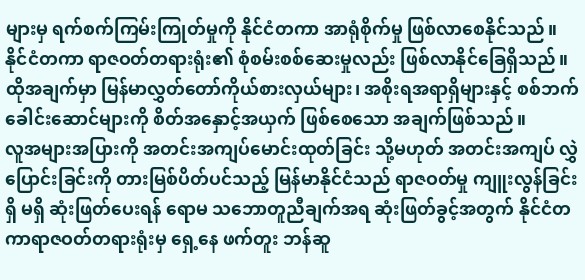များမှ ရက်စက်ကြမ်းကြုတ်မှုကို နိုင်ငံတကာ အာရုံစိုက်မှု ဖြစ်လာစေနိုင်သည်။
နိုင်ငံတကာ ရာဇဝတ်တရားရုံး၏ စုံစမ်းစစ်ဆေးမှုလည်း ဖြစ်လာနိုင်ခြေရှိသည်။ ထိုအချက်မှာ မြန်မာလွှတ်တော်ကိုယ်စားလှယ်များ၊ အစိုးရအရာရှိများနှင့် စစ်ဘက်ခေါင်းဆောင်များကို စိတ်အနှောင့်အယှက် ဖြစ်စေသော အချက်ဖြစ်သည်။
လူအများအပြားကို အတင်းအကျပ်မောင်းထုတ်ခြင်း သို့မဟုတ် အတင်းအကျပ် လွှဲပြောင်းခြင်းကို တားမြစ်ပိတ်ပင်သည့် မြန်မာနိုင်ငံသည် ရာဇဝတ်မှု ကျူးလွန်ခြင်း ရှိ မရှိ ဆုံးဖြတ်ပေးရန် ရောမ သဘောတူညီချက်အရ ဆုံးဖြတ်ခွင့်အတွက် နိုင်ငံတကာရာဇဝတ်တရားရုံးမှ ရှေ့နေ ဖက်တူး ဘန်ဆူ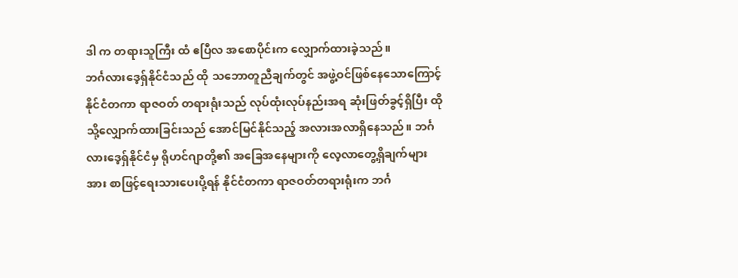ဒါ က တရားသူကြီး ထံ ဧပြီလ အစောပိုင်းက လျှောက်ထားခဲ့သည်။
ဘင်္ဂလားဒေ့ရှ်နိုင်ငံသည် ထို သဘောတူညီချက်တွင် အဖွဲ့ဝင်ဖြစ်နေသောကြောင့် နိုင်ငံတကာ ရာဇဝတ် တရားရုံးသည် လုပ်ထုံးလုပ်နည်းအရ ဆုံးဖြတ်ခွင့်ရှိပြီး ထိုသို့လျှောက်ထားခြင်းသည် အောင်မြင်နိုင်သည့် အလားအလာရှိနေသည်။ ဘင်္ဂလားဒေ့ရှ်နိုင်ငံမှ ရိုဟင်ဂျာတို့၏ အခြေအနေများကို လေ့လာတွေ့ရှိချက်များအား စာဖြင့်ရေးသားပေးပို့ရန် နိုင်ငံတကာ ရာဇဝတ်တရားရုံးက ဘင်္ဂ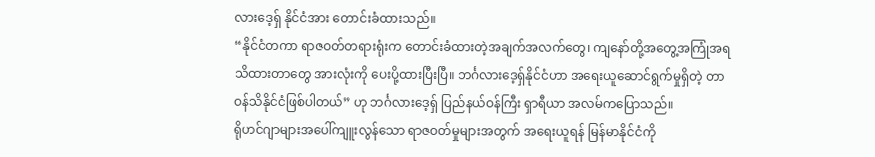လားဒေ့ရှ် နိုင်ငံအား တောင်းခံထားသည်။
“နိုင်ငံတကာ ရာဇဝတ်တရားရုံးက တောင်းခံထားတဲ့အချက်အလက်တွေ၊ ကျနော်တို့အတွေ့အကြုံအရ သိထားတာတွေ အားလုံးကို ပေးပို့ထားပြီးပြီ။ ဘင်္ဂလားဒေ့ရှ်နိုင်ငံဟာ အရေးယူဆောင်ရွက်မှုရှိတဲ့ တာဝန်သိနိုင်ငံဖြစ်ပါတယ်” ဟု ဘင်္ဂလားဒေ့ရှ် ပြည်နယ်ဝန်ကြီး ရှာရီယာ အလမ်ကပြောသည်။
ရိုဟင်ဂျာများအပေါ်ကျူးလွန်သော ရာဇဝတ်မှုများအတွက် အရေးယူရန် မြန်မာနိုင်ငံကို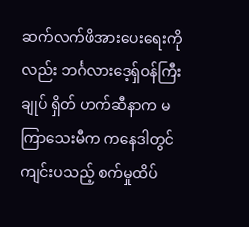ဆက်လက်ဖိအားပေးရေးကိုလည်း ဘင်္ဂလားဒေ့ရှ်ဝန်ကြီးချုပ် ရှိတ် ဟက်ဆီနာက မကြာသေးမီက ကနေဒါတွင် ကျင်းပသည့် စက်မှုထိပ်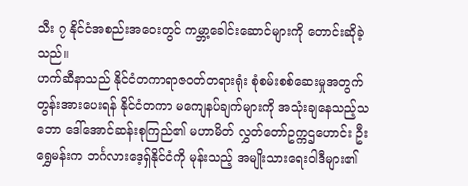သီး ၇ နိုင်ငံအစည်းအဝေးတွင် ကမ္ဘာ့ခေါင်းဆောင်များကို တောင်းဆိုခဲ့သည်။
ဟက်ဆီနာသည် နိုင်ငံတကာရာဇဝတ်တရားရုံး စုံစမ်းစစ်ဆေးမှုအတွက် တွန်းအားပေးရန် နိုင်ငံတကာ မကျေနပ်ချက်များကို အသုံးချနေသည့်သဘော ဒေါ်အောင်ဆန်းစုကြည်၏ မဟာမိတ် လွှတ်တော်ဥက္ကဌဟောင်း ဦးရွှေမန်းက ဘင်္ဂလားဒေ့ရှ်နိုင်ငံကို မုန်းသည့် အမျိုးသားရေးဝါဒီများ၏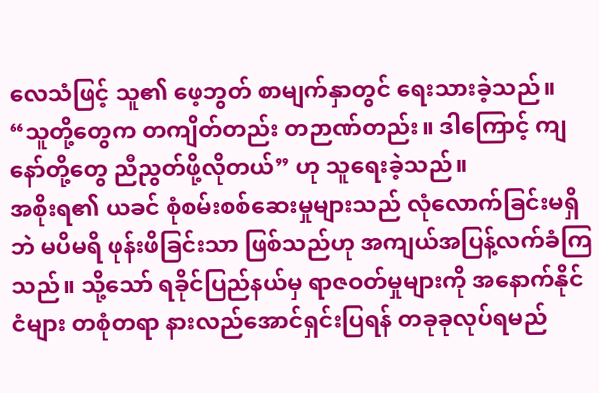လေသံဖြင့် သူ၏ ဖေ့ဘွတ် စာမျက်နှာတွင် ရေးသားခဲ့သည်။ “သူတို့တွေက တကျိတ်တည်း တဉာဏ်တည်း။ ဒါကြောင့် ကျနော်တို့တွေ ညီညွတ်ဖို့လိုတယ်” ဟု သူရေးခဲ့သည်။
အစိုးရ၏ ယခင် စုံစမ်းစစ်ဆေးမှုများသည် လုံလောက်ခြင်းမရှိဘဲ မပိမရိ ဖုန်းဖိခြင်းသာ ဖြစ်သည်ဟု အကျယ်အပြန့်လက်ခံကြသည်။ သို့သော် ရခိုင်ပြည်နယ်မှ ရာဇဝတ်မှုများကို အနောက်နိုင်ငံများ တစုံတရာ နားလည်အောင်ရှင်းပြရန် တခုခုလုပ်ရမည်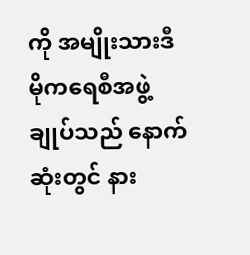ကို အမျိုးသားဒီမိုကရေစီအဖွဲ့ချုပ်သည် နောက်ဆုံးတွင် နား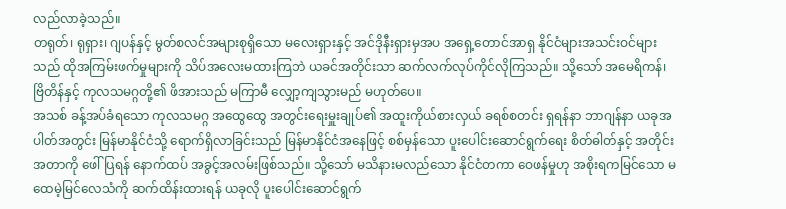လည်လာခဲ့သည်။
တရုတ်၊ ရုရှား၊ ဂျပန်နှင့် မွတ်စလင်အများစုရှိသော မလေးရှားနှင့် အင်ဒိုနီးရှားမှအပ အရှေ့တောင်အာရှ နိုင်ငံများအသင်းဝင်များသည် ထိုအကြမ်းဖက်မှုများကို သိပ်အလေးမထားကြဘဲ ယခင်အတိုင်းသာ ဆက်လက်လုပ်ကိုင်လိုကြသည်။ သို့သော် အမေရိကန်၊ ဗြိတိန်နှင့် ကုလသမဂ္ဂတို့၏ ဖိအားသည် မကြာမီ လျှော့ကျသွားမည် မဟုတ်ပေ။
အသစ် ခန့်အပ်ခံရသော ကုလသမဂ္ဂ အထွေထွေ အတွင်းရေးမှူးချုပ်၏ အထူးကိုယ်စားလှယ် ခရစ်စတင်း ရှရန်နာ ဘာဂျန်နာ ယခုအပါတ်အတွင်း မြန်မာနိုင်ငံသို့ ရောက်ရှိလာခြင်းသည် မြန်မာနိုင်ငံအနေဖြင့် စစ်မှန်သော ပူးပေါင်းဆောင်ရွက်ရေး စိတ်ဓါတ်နှင့် အတိုင်းအတာကို ဖေါ်ပြရန် နောက်ထပ် အခွင့်အလမ်းဖြစ်သည်။ သို့သော် မသိနားမလည်သော နိုင်ငံတကာ ဝေဖန်မှုဟု အစိုးရကမြင်သော မထေမဲ့မြင်လေသံကို ဆက်ထိန်းထားရန် ယခုလို ပူးပေါင်းဆောင်ရွက်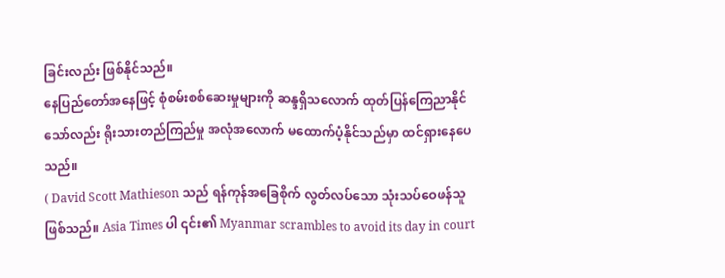ခြင်းလည်း ဖြစ်နိုင်သည်။
နေပြည်တော်အနေဖြင့် စုံစမ်းစစ်ဆေးမှုများကို ဆန္ဒရှိသလောက် ထုတ်ပြန်ကြေညာနိုင်သော်လည်း ရိုးသားတည်ကြည်မှု အလုံအလောက် မထောက်ပံ့နိုင်သည်မှာ ထင်ရှားနေပေသည်။
( David Scott Mathieson သည် ရန်ကုန်အခြေစိုက် လွတ်လပ်သော သုံးသပ်ဝေဖန်သူ ဖြစ်သည်။ Asia Times ပါ ၎င်း၏ Myanmar scrambles to avoid its day in court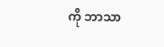ကို ဘာသာ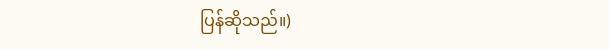ပြန်ဆိုသည်။)